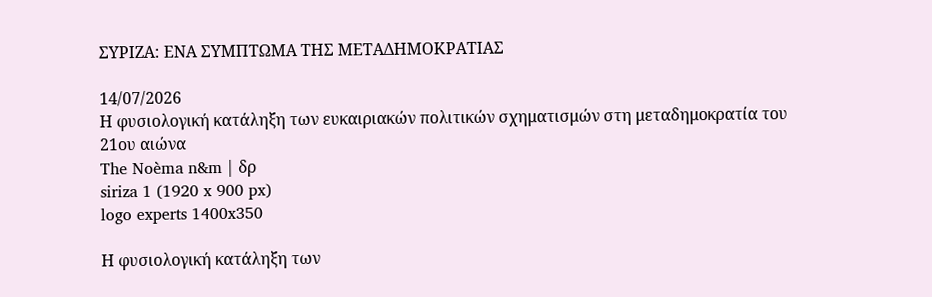ΣΥΡΙΖΑ: ΕΝΑ ΣΥΜΠΤΩΜΑ ΤΗΣ ΜΕΤΑΔΗΜΟΚΡΑΤΙΑΣ

14/07/2026
Η φυσιολογική κατάληξη των ευκαιριακών πολιτικών σχηματισμών στη μεταδημοκρατία του 21ου αιώνα
The Noèma n&m | δρ
siriza 1 (1920 x 900 px)
logo experts 1400x350

Η φυσιολογική κατάληξη των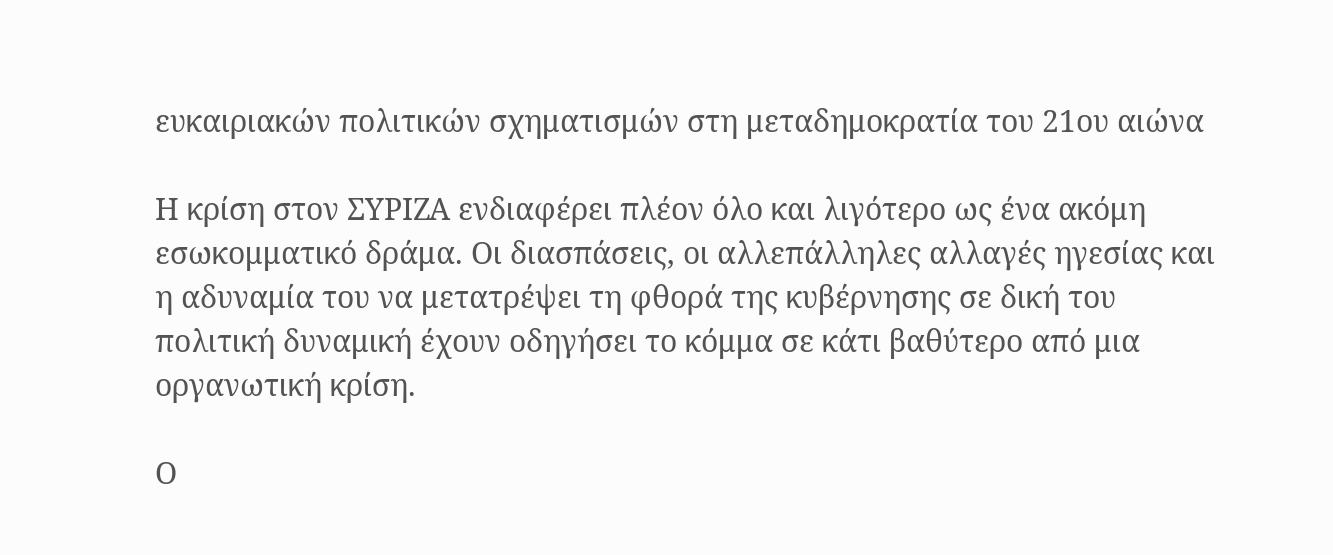ευκαιριακών πολιτικών σχηματισμών στη μεταδημοκρατία του 21ου αιώνα

Η κρίση στον ΣΥΡΙΖΑ ενδιαφέρει πλέον όλο και λιγότερο ως ένα ακόμη εσωκομματικό δράμα. Οι διασπάσεις, οι αλλεπάλληλες αλλαγές ηγεσίας και η αδυναμία του να μετατρέψει τη φθορά της κυβέρνησης σε δική του πολιτική δυναμική έχουν οδηγήσει το κόμμα σε κάτι βαθύτερο από μια οργανωτική κρίση.

Ο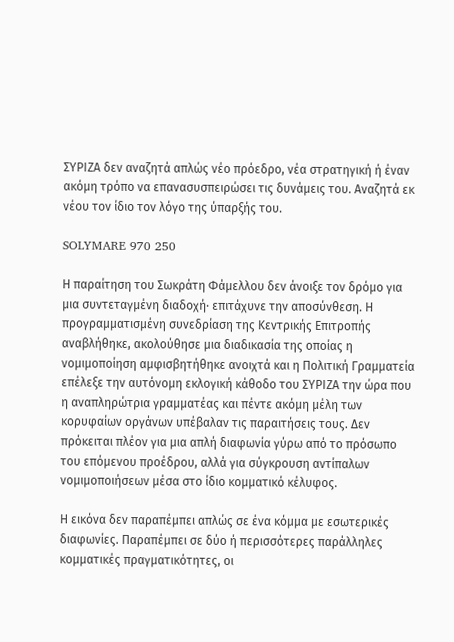ΣΥΡΙΖΑ δεν αναζητά απλώς νέο πρόεδρο, νέα στρατηγική ή έναν ακόμη τρόπο να επανασυσπειρώσει τις δυνάμεις του. Αναζητά εκ νέου τον ίδιο τον λόγο της ύπαρξής του.

SOLYMARE 970 250

Η παραίτηση του Σωκράτη Φάμελλου δεν άνοιξε τον δρόμο για μια συντεταγμένη διαδοχή· επιτάχυνε την αποσύνθεση. Η προγραμματισμένη συνεδρίαση της Κεντρικής Επιτροπής αναβλήθηκε, ακολούθησε μια διαδικασία της οποίας η νομιμοποίηση αμφισβητήθηκε ανοιχτά και η Πολιτική Γραμματεία επέλεξε την αυτόνομη εκλογική κάθοδο του ΣΥΡΙΖΑ την ώρα που η αναπληρώτρια γραμματέας και πέντε ακόμη μέλη των κορυφαίων οργάνων υπέβαλαν τις παραιτήσεις τους. Δεν πρόκειται πλέον για μια απλή διαφωνία γύρω από το πρόσωπο του επόμενου προέδρου, αλλά για σύγκρουση αντίπαλων νομιμοποιήσεων μέσα στο ίδιο κομματικό κέλυφος.

Η εικόνα δεν παραπέμπει απλώς σε ένα κόμμα με εσωτερικές διαφωνίες. Παραπέμπει σε δύο ή περισσότερες παράλληλες κομματικές πραγματικότητες, οι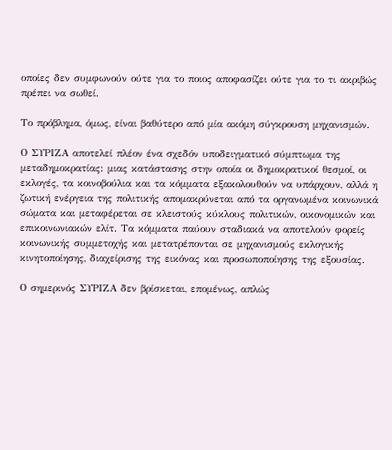οποίες δεν συμφωνούν ούτε για το ποιος αποφασίζει ούτε για το τι ακριβώς πρέπει να σωθεί.

Το πρόβλημα, όμως, είναι βαθύτερο από μία ακόμη σύγκρουση μηχανισμών.

Ο ΣΥΡΙΖΑ αποτελεί πλέον ένα σχεδόν υποδειγματικό σύμπτωμα της μεταδημοκρατίας: μιας κατάστασης στην οποία οι δημοκρατικοί θεσμοί, οι εκλογές, τα κοινοβούλια και τα κόμματα εξακολουθούν να υπάρχουν, αλλά η ζωτική ενέργεια της πολιτικής απομακρύνεται από τα οργανωμένα κοινωνικά σώματα και μεταφέρεται σε κλειστούς κύκλους πολιτικών, οικονομικών και επικοινωνιακών ελίτ. Τα κόμματα παύουν σταδιακά να αποτελούν φορείς κοινωνικής συμμετοχής και μετατρέπονται σε μηχανισμούς εκλογικής κινητοποίησης, διαχείρισης της εικόνας και προσωποποίησης της εξουσίας.

Ο σημερινός ΣΥΡΙΖΑ δεν βρίσκεται, επομένως, απλώς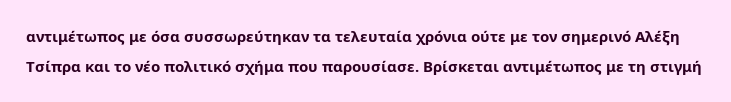αντιμέτωπος με όσα συσσωρεύτηκαν τα τελευταία χρόνια ούτε με τον σημερινό Αλέξη Τσίπρα και το νέο πολιτικό σχήμα που παρουσίασε. Βρίσκεται αντιμέτωπος με τη στιγμή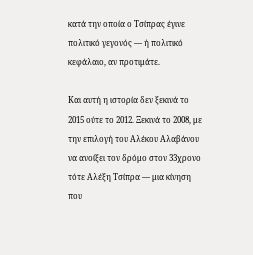κατά την οποία ο Τσίπρας έγινε πολιτικό γεγονός — ή πολιτικό κεφάλαιο, αν προτιμάτε.

Και αυτή η ιστορία δεν ξεκινά το 2015 ούτε το 2012. Ξεκινά το 2008, με την επιλογή του Αλέκου Αλαβάνου να ανοίξει τον δρόμο στον 33χρονο τότε Αλέξη Τσίπρα — μια κίνηση που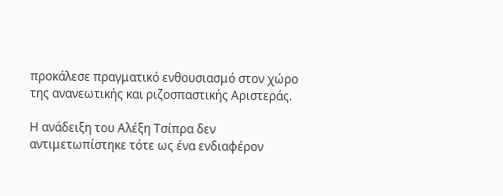προκάλεσε πραγματικό ενθουσιασμό στον χώρο της ανανεωτικής και ριζοσπαστικής Αριστεράς.

Η ανάδειξη του Αλέξη Τσίπρα δεν αντιμετωπίστηκε τότε ως ένα ενδιαφέρον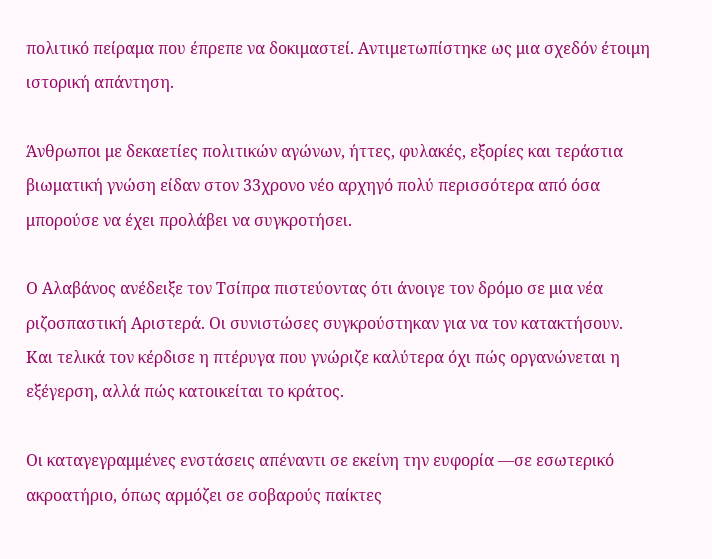πολιτικό πείραμα που έπρεπε να δοκιμαστεί. Αντιμετωπίστηκε ως μια σχεδόν έτοιμη ιστορική απάντηση.

Άνθρωποι με δεκαετίες πολιτικών αγώνων, ήττες, φυλακές, εξορίες και τεράστια βιωματική γνώση είδαν στον 33χρονο νέο αρχηγό πολύ περισσότερα από όσα μπορούσε να έχει προλάβει να συγκροτήσει.

Ο Αλαβάνος ανέδειξε τον Τσίπρα πιστεύοντας ότι άνοιγε τον δρόμο σε μια νέα ριζοσπαστική Αριστερά. Οι συνιστώσες συγκρούστηκαν για να τον κατακτήσουν. Και τελικά τον κέρδισε η πτέρυγα που γνώριζε καλύτερα όχι πώς οργανώνεται η εξέγερση, αλλά πώς κατοικείται το κράτος.

Οι καταγεγραμμένες ενστάσεις απέναντι σε εκείνη την ευφορία —σε εσωτερικό ακροατήριο, όπως αρμόζει σε σοβαρούς παίκτες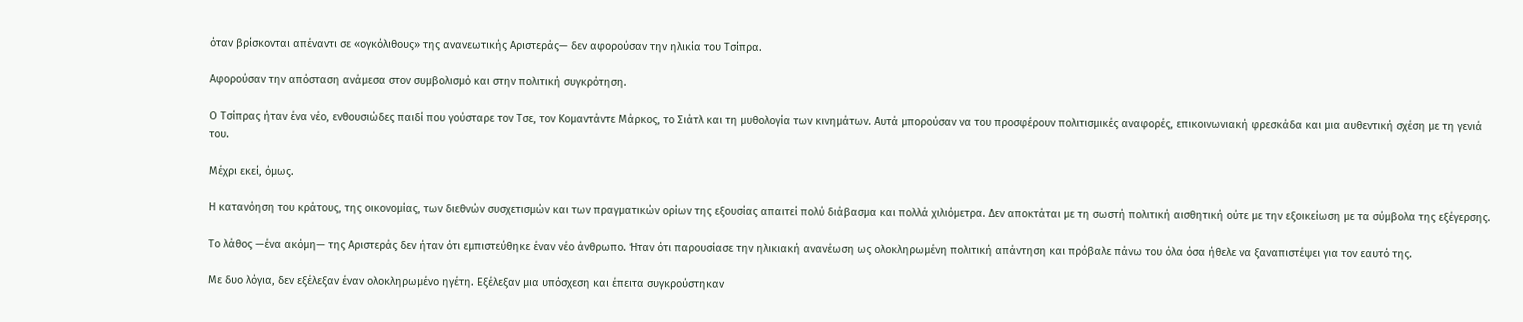όταν βρίσκονται απέναντι σε «ογκόλιθους» της ανανεωτικής Αριστεράς— δεν αφορούσαν την ηλικία του Τσίπρα.

Αφορούσαν την απόσταση ανάμεσα στον συμβολισμό και στην πολιτική συγκρότηση.

Ο Τσίπρας ήταν ένα νέο, ενθουσιώδες παιδί που γούσταρε τον Τσε, τον Κομαντάντε Μάρκος, το Σιάτλ και τη μυθολογία των κινημάτων. Αυτά μπορούσαν να του προσφέρουν πολιτισμικές αναφορές, επικοινωνιακή φρεσκάδα και μια αυθεντική σχέση με τη γενιά του.

Μέχρι εκεί, όμως.

Η κατανόηση του κράτους, της οικονομίας, των διεθνών συσχετισμών και των πραγματικών ορίων της εξουσίας απαιτεί πολύ διάβασμα και πολλά χιλιόμετρα. Δεν αποκτάται με τη σωστή πολιτική αισθητική ούτε με την εξοικείωση με τα σύμβολα της εξέγερσης.

Το λάθος —ένα ακόμη— της Αριστεράς δεν ήταν ότι εμπιστεύθηκε έναν νέο άνθρωπο. Ήταν ότι παρουσίασε την ηλικιακή ανανέωση ως ολοκληρωμένη πολιτική απάντηση και πρόβαλε πάνω του όλα όσα ήθελε να ξαναπιστέψει για τον εαυτό της.

Με δυο λόγια, δεν εξέλεξαν έναν ολοκληρωμένο ηγέτη. Εξέλεξαν μια υπόσχεση και έπειτα συγκρούστηκαν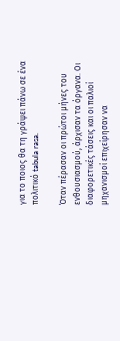για το ποιος θα τη γράψει πάνω σε ένα πολιτικό tabula rasa.

Όταν πέρασαν οι πρώτοι μήνες του ενθουσιασμού, άρχισαν τα όργανα. Οι διαφορετικές τάσεις και οι παλιοί μηχανισμοί επιχείρησαν να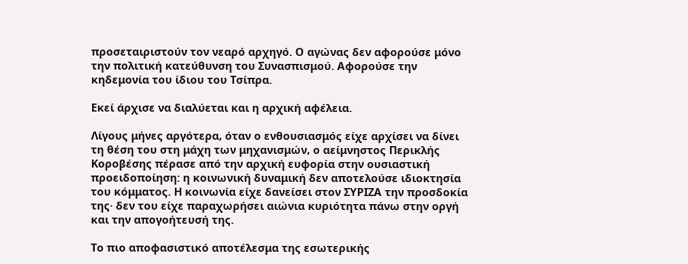προσεταιριστούν τον νεαρό αρχηγό. Ο αγώνας δεν αφορούσε μόνο την πολιτική κατεύθυνση του Συνασπισμού. Αφορούσε την κηδεμονία του ίδιου του Τσίπρα.

Εκεί άρχισε να διαλύεται και η αρχική αφέλεια.

Λίγους μήνες αργότερα, όταν ο ενθουσιασμός είχε αρχίσει να δίνει τη θέση του στη μάχη των μηχανισμών, ο αείμνηστος Περικλής Κοροβέσης πέρασε από την αρχική ευφορία στην ουσιαστική προειδοποίηση: η κοινωνική δυναμική δεν αποτελούσε ιδιοκτησία του κόμματος. Η κοινωνία είχε δανείσει στον ΣΥΡΙΖΑ την προσδοκία της· δεν του είχε παραχωρήσει αιώνια κυριότητα πάνω στην οργή και την απογοήτευσή της.

Το πιο αποφασιστικό αποτέλεσμα της εσωτερικής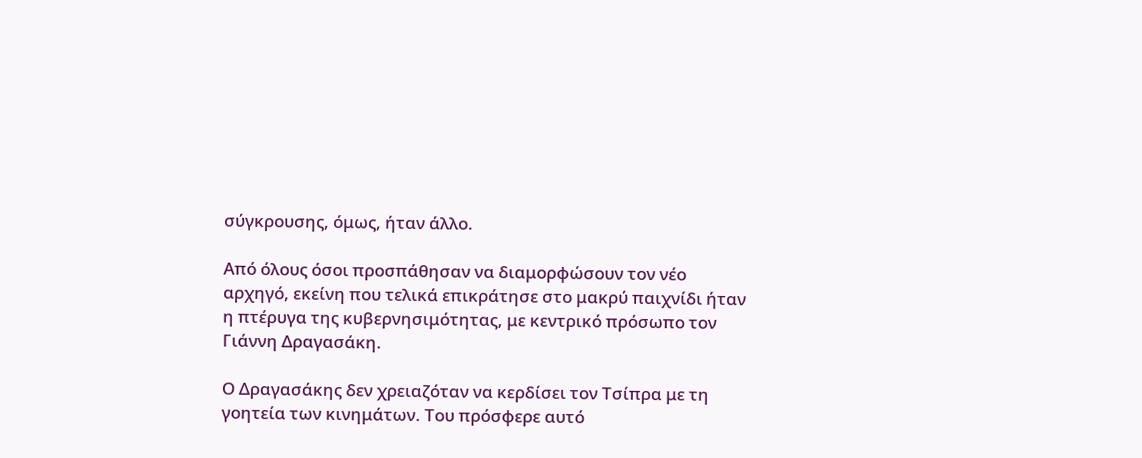σύγκρουσης, όμως, ήταν άλλο.

Από όλους όσοι προσπάθησαν να διαμορφώσουν τον νέο αρχηγό, εκείνη που τελικά επικράτησε στο μακρύ παιχνίδι ήταν η πτέρυγα της κυβερνησιμότητας, με κεντρικό πρόσωπο τον Γιάννη Δραγασάκη.

Ο Δραγασάκης δεν χρειαζόταν να κερδίσει τον Τσίπρα με τη γοητεία των κινημάτων. Του πρόσφερε αυτό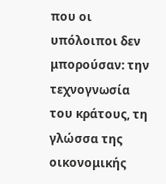που οι υπόλοιποι δεν μπορούσαν: την τεχνογνωσία του κράτους, τη γλώσσα της οικονομικής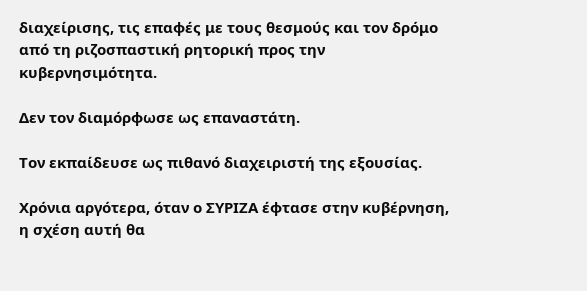διαχείρισης, τις επαφές με τους θεσμούς και τον δρόμο από τη ριζοσπαστική ρητορική προς την κυβερνησιμότητα.

Δεν τον διαμόρφωσε ως επαναστάτη.

Τον εκπαίδευσε ως πιθανό διαχειριστή της εξουσίας.

Χρόνια αργότερα, όταν ο ΣΥΡΙΖΑ έφτασε στην κυβέρνηση, η σχέση αυτή θα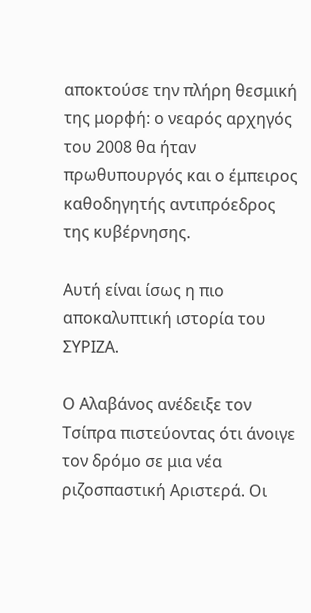αποκτούσε την πλήρη θεσμική της μορφή: ο νεαρός αρχηγός του 2008 θα ήταν πρωθυπουργός και ο έμπειρος καθοδηγητής αντιπρόεδρος της κυβέρνησης.

Αυτή είναι ίσως η πιο αποκαλυπτική ιστορία του ΣΥΡΙΖΑ.

Ο Αλαβάνος ανέδειξε τον Τσίπρα πιστεύοντας ότι άνοιγε τον δρόμο σε μια νέα ριζοσπαστική Αριστερά. Οι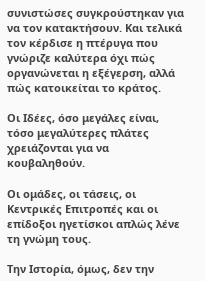συνιστώσες συγκρούστηκαν για να τον κατακτήσουν. Και τελικά τον κέρδισε η πτέρυγα που γνώριζε καλύτερα όχι πώς οργανώνεται η εξέγερση, αλλά πώς κατοικείται το κράτος.

Οι Ιδέες, όσο μεγάλες είναι, τόσο μεγαλύτερες πλάτες χρειάζονται για να κουβαληθούν.

Οι ομάδες, οι τάσεις, οι Κεντρικές Επιτροπές και οι επίδοξοι ηγετίσκοι απλώς λένε τη γνώμη τους.

Την Ιστορία, όμως, δεν την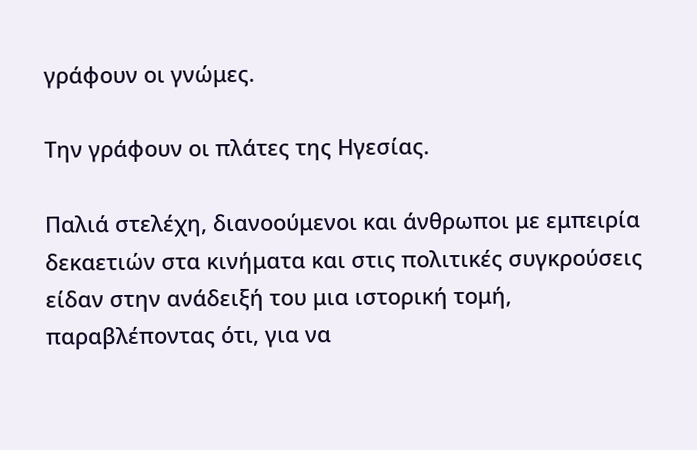γράφουν οι γνώμες.

Την γράφουν οι πλάτες της Ηγεσίας.

Παλιά στελέχη, διανοούμενοι και άνθρωποι με εμπειρία δεκαετιών στα κινήματα και στις πολιτικές συγκρούσεις είδαν στην ανάδειξή του μια ιστορική τομή, παραβλέποντας ότι, για να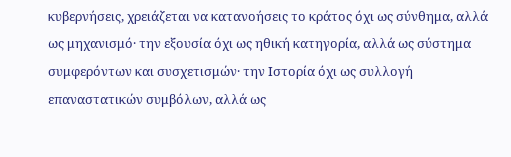κυβερνήσεις, χρειάζεται να κατανοήσεις το κράτος όχι ως σύνθημα, αλλά ως μηχανισμό· την εξουσία όχι ως ηθική κατηγορία, αλλά ως σύστημα συμφερόντων και συσχετισμών· την Ιστορία όχι ως συλλογή επαναστατικών συμβόλων, αλλά ως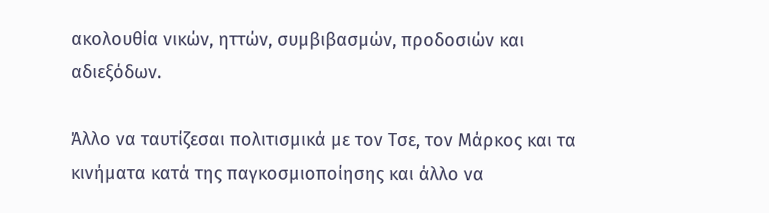ακολουθία νικών, ηττών, συμβιβασμών, προδοσιών και αδιεξόδων.

Άλλο να ταυτίζεσαι πολιτισμικά με τον Τσε, τον Μάρκος και τα κινήματα κατά της παγκοσμιοποίησης και άλλο να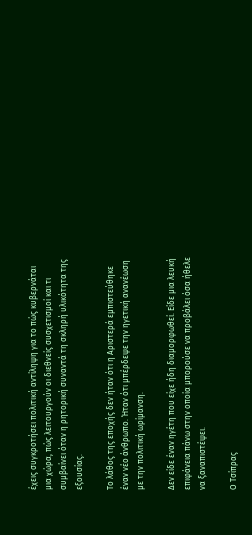έχεις συγκροτήσει πολιτική αντίληψη για το πώς κυβερνάται μια χώρα, πώς λειτουργούν οι διεθνείς συσχετισμοί και τι συμβαίνει όταν η ρητορική συναντά τη σκληρή υλικότητα της εξουσίας.

Το λάθος της εποχής δεν ήταν ότι η Αριστερά εμπιστεύθηκε έναν νέο άνθρωπο. Ήταν ότι μπέρδεψε την ηγετική ανανέωση με την πολιτική ωρίμανση.

Δεν είδε έναν ηγέτη που είχε ήδη διαμορφωθεί. Είδε μια λευκή επιφάνεια πάνω στην οποία μπορούσε να προβάλει όσα ήθελε να ξαναπιστέψει.

Ο Τσίπρας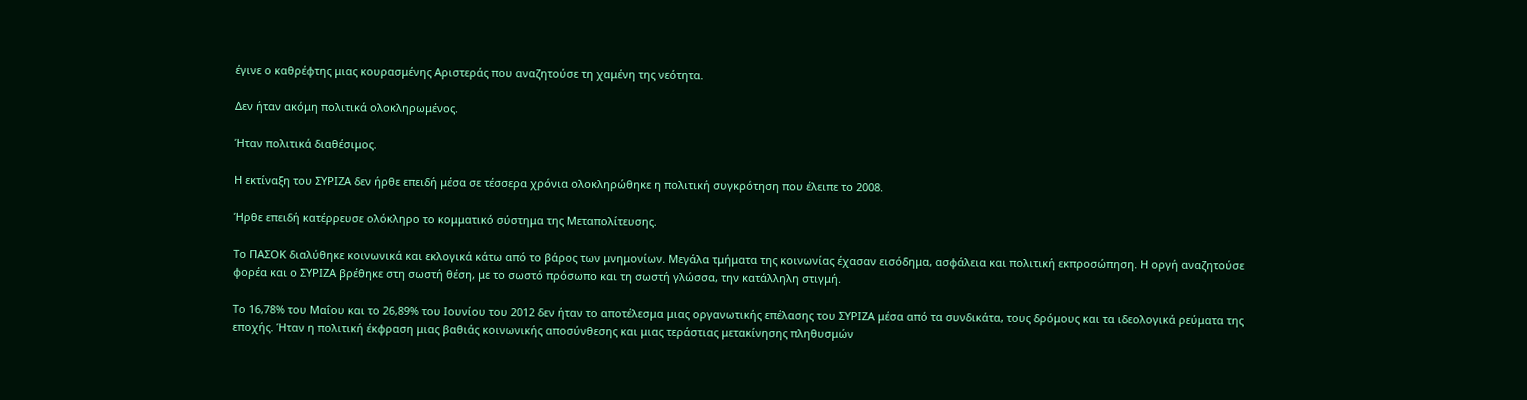έγινε ο καθρέφτης μιας κουρασμένης Αριστεράς που αναζητούσε τη χαμένη της νεότητα.

Δεν ήταν ακόμη πολιτικά ολοκληρωμένος.

Ήταν πολιτικά διαθέσιμος.

Η εκτίναξη του ΣΥΡΙΖΑ δεν ήρθε επειδή μέσα σε τέσσερα χρόνια ολοκληρώθηκε η πολιτική συγκρότηση που έλειπε το 2008.

Ήρθε επειδή κατέρρευσε ολόκληρο το κομματικό σύστημα της Μεταπολίτευσης.

Το ΠΑΣΟΚ διαλύθηκε κοινωνικά και εκλογικά κάτω από το βάρος των μνημονίων. Μεγάλα τμήματα της κοινωνίας έχασαν εισόδημα, ασφάλεια και πολιτική εκπροσώπηση. Η οργή αναζητούσε φορέα και ο ΣΥΡΙΖΑ βρέθηκε στη σωστή θέση, με το σωστό πρόσωπο και τη σωστή γλώσσα, την κατάλληλη στιγμή.

Το 16,78% του Μαΐου και το 26,89% του Ιουνίου του 2012 δεν ήταν το αποτέλεσμα μιας οργανωτικής επέλασης του ΣΥΡΙΖΑ μέσα από τα συνδικάτα, τους δρόμους και τα ιδεολογικά ρεύματα της εποχής. Ήταν η πολιτική έκφραση μιας βαθιάς κοινωνικής αποσύνθεσης και μιας τεράστιας μετακίνησης πληθυσμών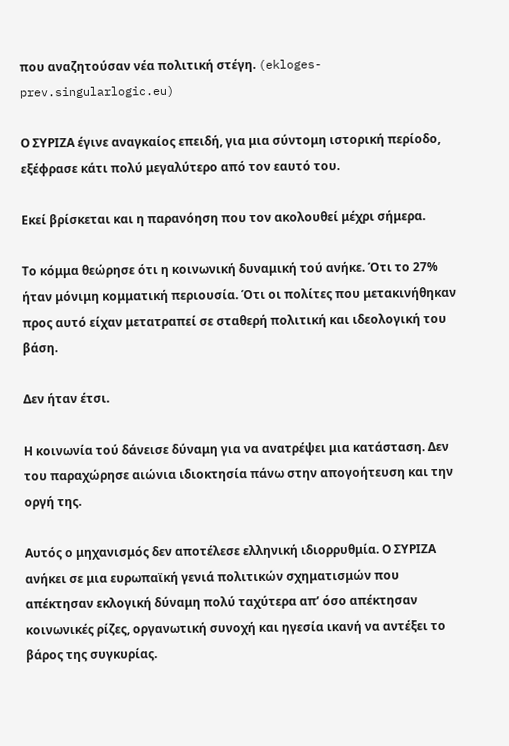που αναζητούσαν νέα πολιτική στέγη. (ekloges-prev.singularlogic.eu)

Ο ΣΥΡΙΖΑ έγινε αναγκαίος επειδή, για μια σύντομη ιστορική περίοδο, εξέφρασε κάτι πολύ μεγαλύτερο από τον εαυτό του.

Εκεί βρίσκεται και η παρανόηση που τον ακολουθεί μέχρι σήμερα.

Το κόμμα θεώρησε ότι η κοινωνική δυναμική τού ανήκε. Ότι το 27% ήταν μόνιμη κομματική περιουσία. Ότι οι πολίτες που μετακινήθηκαν προς αυτό είχαν μετατραπεί σε σταθερή πολιτική και ιδεολογική του βάση.

Δεν ήταν έτσι.

Η κοινωνία τού δάνεισε δύναμη για να ανατρέψει μια κατάσταση. Δεν του παραχώρησε αιώνια ιδιοκτησία πάνω στην απογοήτευση και την οργή της.

Αυτός ο μηχανισμός δεν αποτέλεσε ελληνική ιδιορρυθμία. Ο ΣΥΡΙΖΑ ανήκει σε μια ευρωπαϊκή γενιά πολιτικών σχηματισμών που απέκτησαν εκλογική δύναμη πολύ ταχύτερα απ’ όσο απέκτησαν κοινωνικές ρίζες, οργανωτική συνοχή και ηγεσία ικανή να αντέξει το βάρος της συγκυρίας.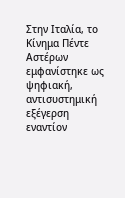Στην Ιταλία, το Κίνημα Πέντε Αστέρων εμφανίστηκε ως ψηφιακή, αντισυστημική εξέγερση εναντίον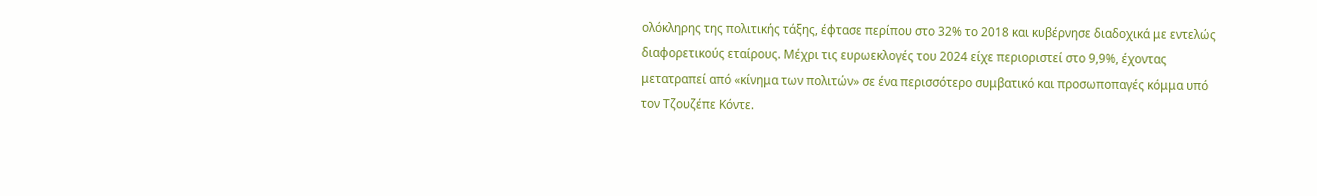ολόκληρης της πολιτικής τάξης, έφτασε περίπου στο 32% το 2018 και κυβέρνησε διαδοχικά με εντελώς διαφορετικούς εταίρους. Μέχρι τις ευρωεκλογές του 2024 είχε περιοριστεί στο 9,9%, έχοντας μετατραπεί από «κίνημα των πολιτών» σε ένα περισσότερο συμβατικό και προσωποπαγές κόμμα υπό τον Τζουζέπε Κόντε.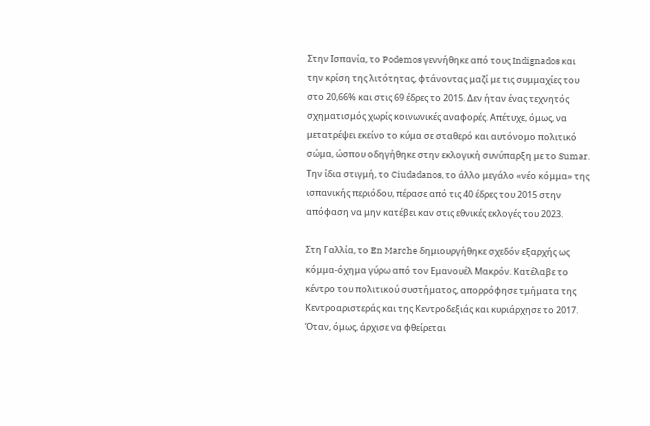Στην Ισπανία, το Podemos γεννήθηκε από τους Indignados και την κρίση της λιτότητας, φτάνοντας μαζί με τις συμμαχίες του στο 20,66% και στις 69 έδρες το 2015. Δεν ήταν ένας τεχνητός σχηματισμός χωρίς κοινωνικές αναφορές. Απέτυχε, όμως, να μετατρέψει εκείνο το κύμα σε σταθερό και αυτόνομο πολιτικό σώμα, ώσπου οδηγήθηκε στην εκλογική συνύπαρξη με το Sumar. Την ίδια στιγμή, το Ciudadanos, το άλλο μεγάλο «νέο κόμμα» της ισπανικής περιόδου, πέρασε από τις 40 έδρες του 2015 στην απόφαση να μην κατέβει καν στις εθνικές εκλογές του 2023.

Στη Γαλλία, το En Marche δημιουργήθηκε σχεδόν εξαρχής ως κόμμα-όχημα γύρω από τον Εμανουέλ Μακρόν. Κατέλαβε το κέντρο του πολιτικού συστήματος, απορρόφησε τμήματα της Κεντροαριστεράς και της Κεντροδεξιάς και κυριάρχησε το 2017. Όταν, όμως, άρχισε να φθείρεται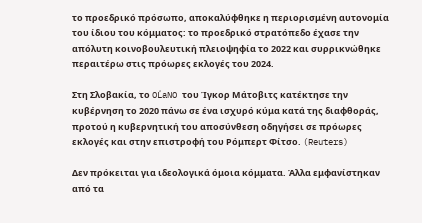το προεδρικό πρόσωπο, αποκαλύφθηκε η περιορισμένη αυτονομία του ίδιου του κόμματος: το προεδρικό στρατόπεδο έχασε την απόλυτη κοινοβουλευτική πλειοψηφία το 2022 και συρρικνώθηκε περαιτέρω στις πρόωρες εκλογές του 2024.

Στη Σλοβακία, το OĽaNO του Ίγκορ Μάτοβιτς κατέκτησε την κυβέρνηση το 2020 πάνω σε ένα ισχυρό κύμα κατά της διαφθοράς, προτού η κυβερνητική του αποσύνθεση οδηγήσει σε πρόωρες εκλογές και στην επιστροφή του Ρόμπερτ Φίτσο. (Reuters)

Δεν πρόκειται για ιδεολογικά όμοια κόμματα. Άλλα εμφανίστηκαν από τα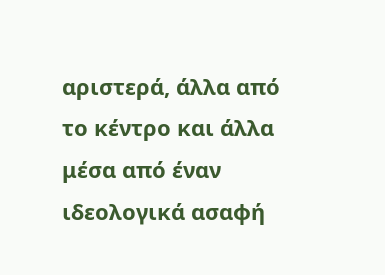αριστερά, άλλα από το κέντρο και άλλα μέσα από έναν ιδεολογικά ασαφή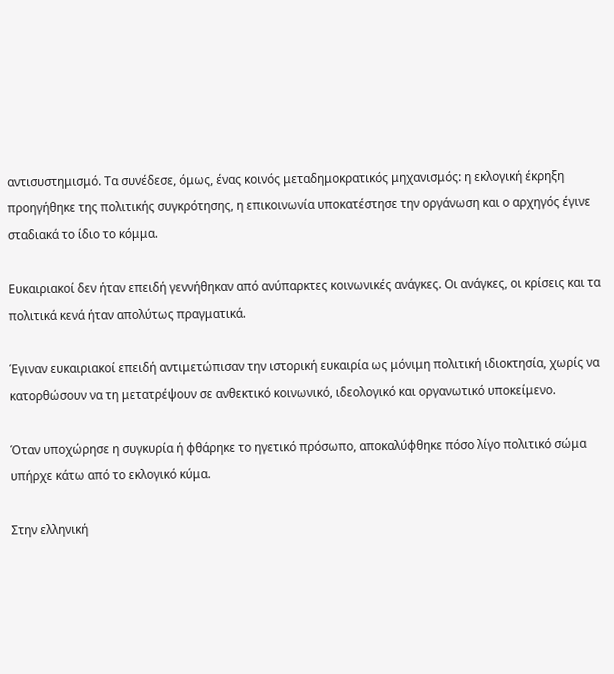αντισυστημισμό. Τα συνέδεσε, όμως, ένας κοινός μεταδημοκρατικός μηχανισμός: η εκλογική έκρηξη προηγήθηκε της πολιτικής συγκρότησης, η επικοινωνία υποκατέστησε την οργάνωση και ο αρχηγός έγινε σταδιακά το ίδιο το κόμμα.

Ευκαιριακοί δεν ήταν επειδή γεννήθηκαν από ανύπαρκτες κοινωνικές ανάγκες. Οι ανάγκες, οι κρίσεις και τα πολιτικά κενά ήταν απολύτως πραγματικά.

Έγιναν ευκαιριακοί επειδή αντιμετώπισαν την ιστορική ευκαιρία ως μόνιμη πολιτική ιδιοκτησία, χωρίς να κατορθώσουν να τη μετατρέψουν σε ανθεκτικό κοινωνικό, ιδεολογικό και οργανωτικό υποκείμενο.

Όταν υποχώρησε η συγκυρία ή φθάρηκε το ηγετικό πρόσωπο, αποκαλύφθηκε πόσο λίγο πολιτικό σώμα υπήρχε κάτω από το εκλογικό κύμα.

Στην ελληνική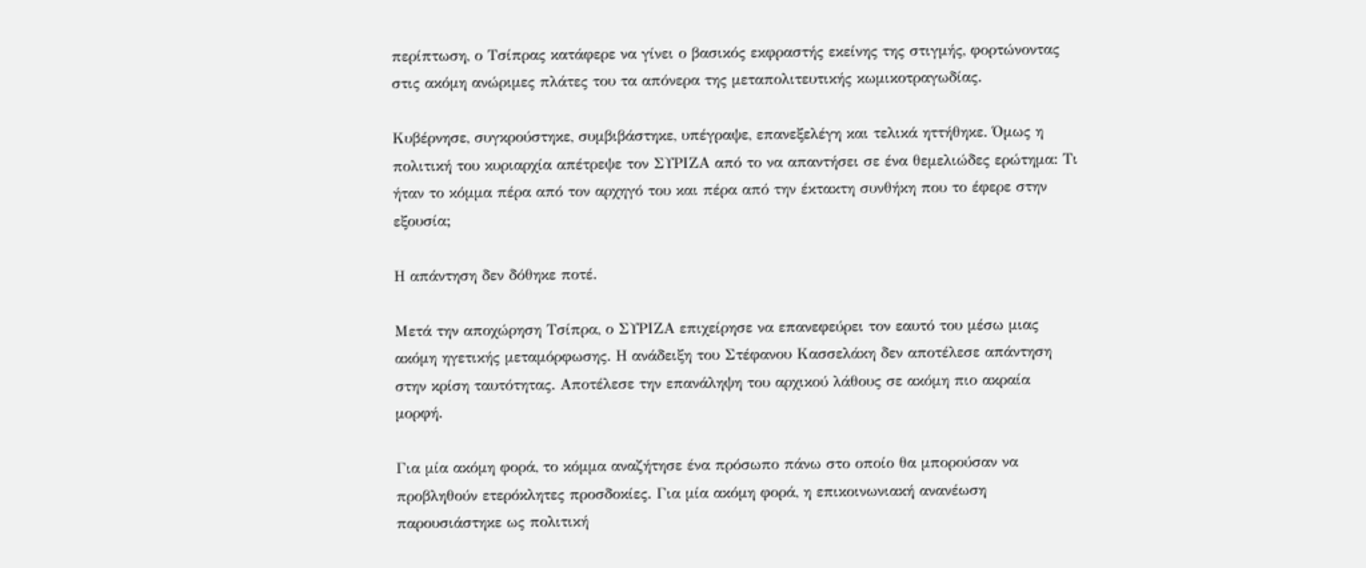περίπτωση, ο Τσίπρας κατάφερε να γίνει ο βασικός εκφραστής εκείνης της στιγμής, φορτώνοντας στις ακόμη ανώριμες πλάτες του τα απόνερα της μεταπολιτευτικής κωμικοτραγωδίας.

Κυβέρνησε, συγκρούστηκε, συμβιβάστηκε, υπέγραψε, επανεξελέγη και τελικά ηττήθηκε. Όμως η πολιτική του κυριαρχία απέτρεψε τον ΣΥΡΙΖΑ από το να απαντήσει σε ένα θεμελιώδες ερώτημα: Τι ήταν το κόμμα πέρα από τον αρχηγό του και πέρα από την έκτακτη συνθήκη που το έφερε στην εξουσία;

Η απάντηση δεν δόθηκε ποτέ.

Μετά την αποχώρηση Τσίπρα, ο ΣΥΡΙΖΑ επιχείρησε να επανεφεύρει τον εαυτό του μέσω μιας ακόμη ηγετικής μεταμόρφωσης. Η ανάδειξη του Στέφανου Κασσελάκη δεν αποτέλεσε απάντηση στην κρίση ταυτότητας. Αποτέλεσε την επανάληψη του αρχικού λάθους σε ακόμη πιο ακραία μορφή.

Για μία ακόμη φορά, το κόμμα αναζήτησε ένα πρόσωπο πάνω στο οποίο θα μπορούσαν να προβληθούν ετερόκλητες προσδοκίες. Για μία ακόμη φορά, η επικοινωνιακή ανανέωση παρουσιάστηκε ως πολιτική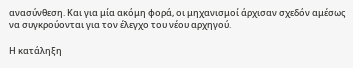ανασύνθεση. Και για μία ακόμη φορά, οι μηχανισμοί άρχισαν σχεδόν αμέσως να συγκρούονται για τον έλεγχο του νέου αρχηγού.

Η κατάληξη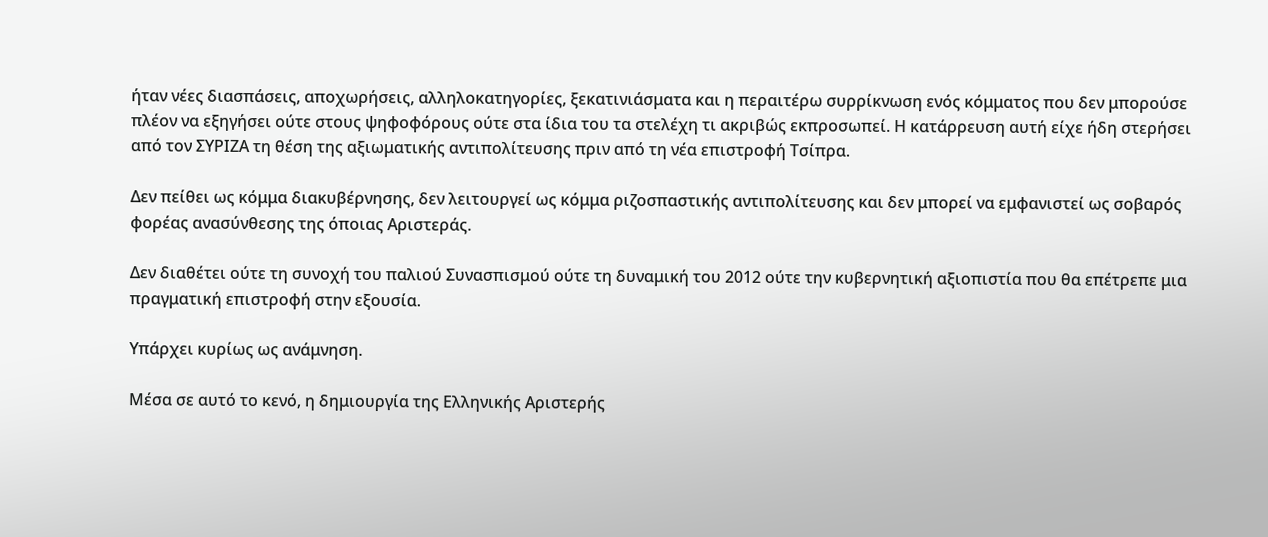ήταν νέες διασπάσεις, αποχωρήσεις, αλληλοκατηγορίες, ξεκατινιάσματα και η περαιτέρω συρρίκνωση ενός κόμματος που δεν μπορούσε πλέον να εξηγήσει ούτε στους ψηφοφόρους ούτε στα ίδια του τα στελέχη τι ακριβώς εκπροσωπεί. Η κατάρρευση αυτή είχε ήδη στερήσει από τον ΣΥΡΙΖΑ τη θέση της αξιωματικής αντιπολίτευσης πριν από τη νέα επιστροφή Τσίπρα.

Δεν πείθει ως κόμμα διακυβέρνησης, δεν λειτουργεί ως κόμμα ριζοσπαστικής αντιπολίτευσης και δεν μπορεί να εμφανιστεί ως σοβαρός φορέας ανασύνθεσης της όποιας Αριστεράς.

Δεν διαθέτει ούτε τη συνοχή του παλιού Συνασπισμού ούτε τη δυναμική του 2012 ούτε την κυβερνητική αξιοπιστία που θα επέτρεπε μια πραγματική επιστροφή στην εξουσία.

Υπάρχει κυρίως ως ανάμνηση.

Μέσα σε αυτό το κενό, η δημιουργία της Ελληνικής Αριστερής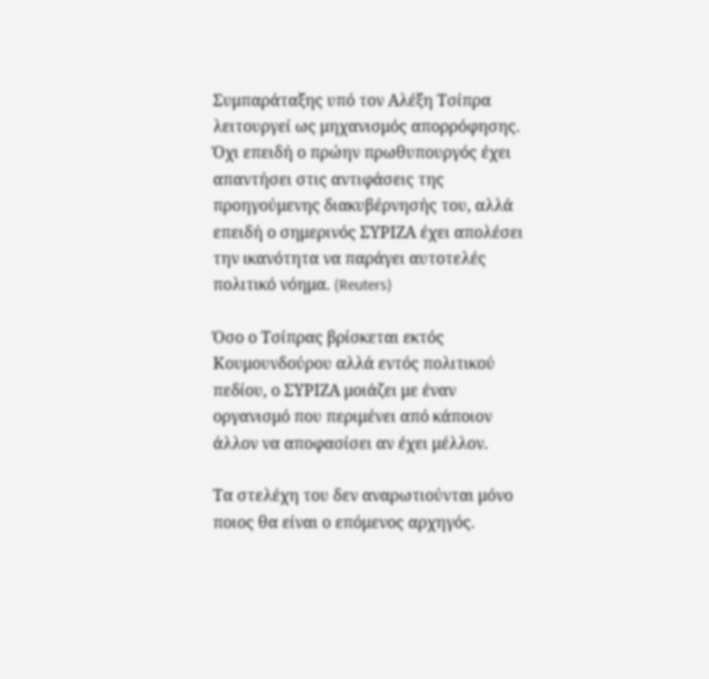Συμπαράταξης υπό τον Αλέξη Τσίπρα λειτουργεί ως μηχανισμός απορρόφησης. Όχι επειδή ο πρώην πρωθυπουργός έχει απαντήσει στις αντιφάσεις της προηγούμενης διακυβέρνησής του, αλλά επειδή ο σημερινός ΣΥΡΙΖΑ έχει απολέσει την ικανότητα να παράγει αυτοτελές πολιτικό νόημα. (Reuters)

Όσο ο Τσίπρας βρίσκεται εκτός Κουμουνδούρου αλλά εντός πολιτικού πεδίου, ο ΣΥΡΙΖΑ μοιάζει με έναν οργανισμό που περιμένει από κάποιον άλλον να αποφασίσει αν έχει μέλλον.

Τα στελέχη του δεν αναρωτιούνται μόνο ποιος θα είναι ο επόμενος αρχηγός.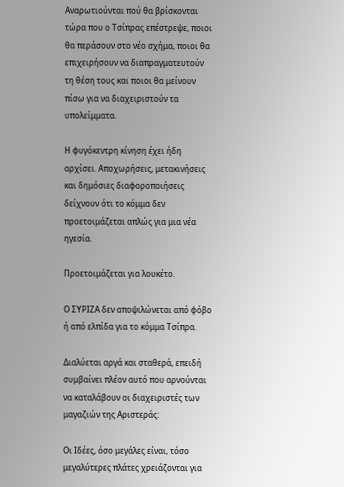Αναρωτιούνται πού θα βρίσκονται τώρα που ο Τσίπρας επέστρεψε, ποιοι θα περάσουν στο νέο σχήμα, ποιοι θα επιχειρήσουν να διαπραγματευτούν τη θέση τους και ποιοι θα μείνουν πίσω για να διαχειριστούν τα υπολείμματα.

Η φυγόκεντρη κίνηση έχει ήδη αρχίσει. Αποχωρήσεις, μετακινήσεις και δημόσιες διαφοροποιήσεις δείχνουν ότι το κόμμα δεν προετοιμάζεται απλώς για μια νέα ηγεσία.

Προετοιμάζεται για λουκέτο.

Ο ΣΥΡΙΖΑ δεν αποψιλώνεται από φόβο ή από ελπίδα για το κόμμα Τσίπρα.

Διαλύεται αργά και σταθερά, επειδή συμβαίνει πλέον αυτό που αρνούνται να καταλάβουν οι διαχειριστές των μαγαζιών της Αριστεράς:

Οι Ιδέες, όσο μεγάλες είναι, τόσο μεγαλύτερες πλάτες χρειάζονται για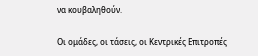να κουβαληθούν.

Οι ομάδες, οι τάσεις, οι Κεντρικές Επιτροπές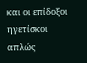και οι επίδοξοι ηγετίσκοι απλώς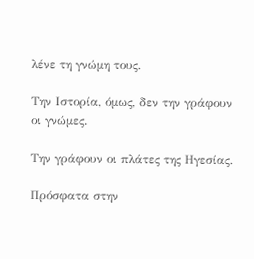λένε τη γνώμη τους.

Την Ιστορία, όμως, δεν την γράφουν οι γνώμες.

Την γράφουν οι πλάτες της Ηγεσίας.

Πρόσφατα στην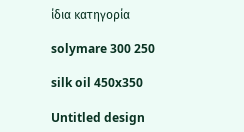ίδια κατηγορία

solymare 300 250

silk oil 450x350

Untitled design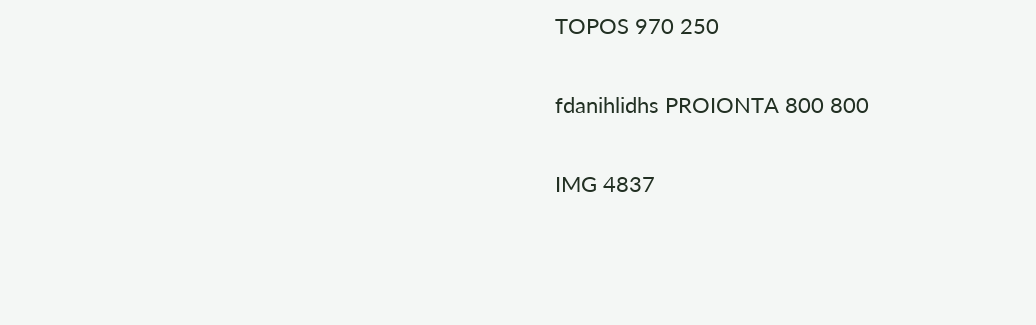TOPOS 970 250

fdanihlidhs PROIONTA 800 800

IMG 4837